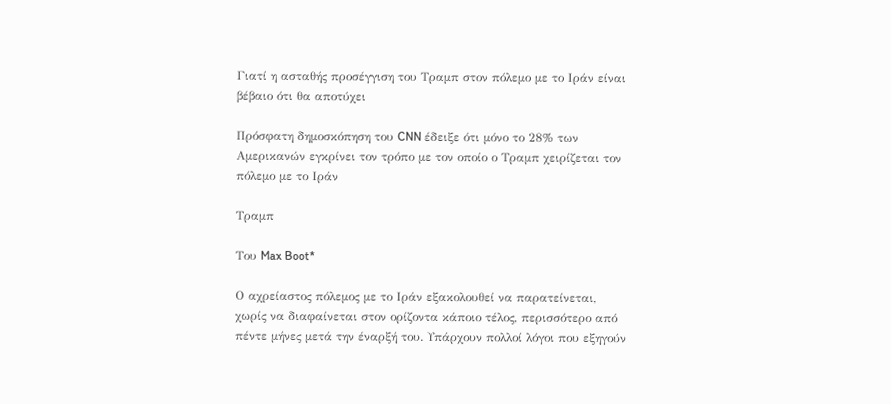Γιατί η ασταθής προσέγγιση του Τραμπ στον πόλεμο με το Ιράν είναι βέβαιο ότι θα αποτύχει

Πρόσφατη δημοσκόπηση του CNN έδειξε ότι μόνο το 28% των Αμερικανών εγκρίνει τον τρόπο με τον οποίο ο Τραμπ χειρίζεται τον πόλεμο με το Ιράν

Τραμπ

Του Max Boot*

Ο αχρείαστος πόλεμος με το Ιράν εξακολουθεί να παρατείνεται, χωρίς να διαφαίνεται στον ορίζοντα κάποιο τέλος, περισσότερο από πέντε μήνες μετά την έναρξή του. Υπάρχουν πολλοί λόγοι που εξηγούν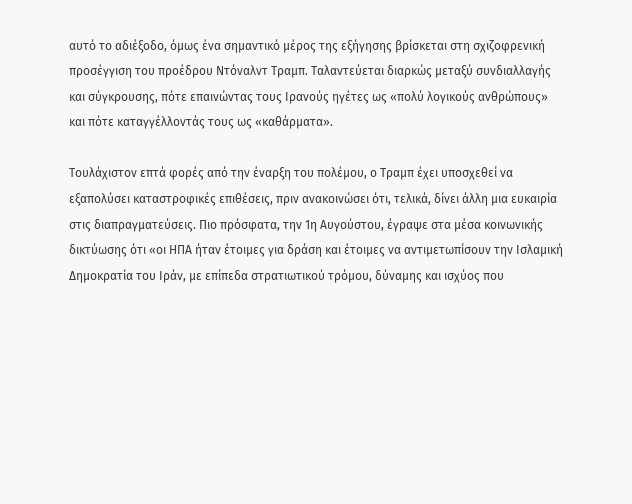αυτό το αδιέξοδο, όμως ένα σημαντικό μέρος της εξήγησης βρίσκεται στη σχιζοφρενική προσέγγιση του προέδρου Ντόναλντ Τραμπ. Ταλαντεύεται διαρκώς μεταξύ συνδιαλλαγής και σύγκρουσης, πότε επαινώντας τους Ιρανούς ηγέτες ως «πολύ λογικούς ανθρώπους» και πότε καταγγέλλοντάς τους ως «καθάρματα».

Τουλάχιστον επτά φορές από την έναρξη του πολέμου, ο Τραμπ έχει υποσχεθεί να εξαπολύσει καταστροφικές επιθέσεις, πριν ανακοινώσει ότι, τελικά, δίνει άλλη μια ευκαιρία στις διαπραγματεύσεις. Πιο πρόσφατα, την 1η Αυγούστου, έγραψε στα μέσα κοινωνικής δικτύωσης ότι «οι ΗΠΑ ήταν έτοιμες για δράση και έτοιμες να αντιμετωπίσουν την Ισλαμική Δημοκρατία του Ιράν, με επίπεδα στρατιωτικού τρόμου, δύναμης και ισχύος που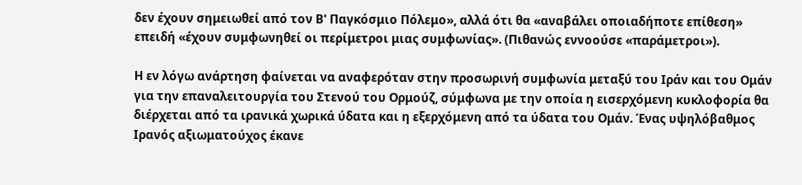δεν έχουν σημειωθεί από τον Β' Παγκόσμιο Πόλεμο», αλλά ότι θα «αναβάλει οποιαδήποτε επίθεση» επειδή «έχουν συμφωνηθεί οι περίμετροι μιας συμφωνίας». (Πιθανώς εννοούσε «παράμετροι»).

Η εν λόγω ανάρτηση φαίνεται να αναφερόταν στην προσωρινή συμφωνία μεταξύ του Ιράν και του Ομάν για την επαναλειτουργία του Στενού του Ορμούζ, σύμφωνα με την οποία η εισερχόμενη κυκλοφορία θα διέρχεται από τα ιρανικά χωρικά ύδατα και η εξερχόμενη από τα ύδατα του Ομάν. Ένας υψηλόβαθμος Ιρανός αξιωματούχος έκανε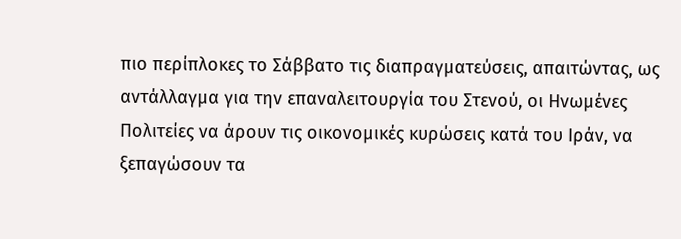πιο περίπλοκες το Σάββατο τις διαπραγματεύσεις, απαιτώντας, ως αντάλλαγμα για την επαναλειτουργία του Στενού, οι Ηνωμένες Πολιτείες να άρουν τις οικονομικές κυρώσεις κατά του Ιράν, να ξεπαγώσουν τα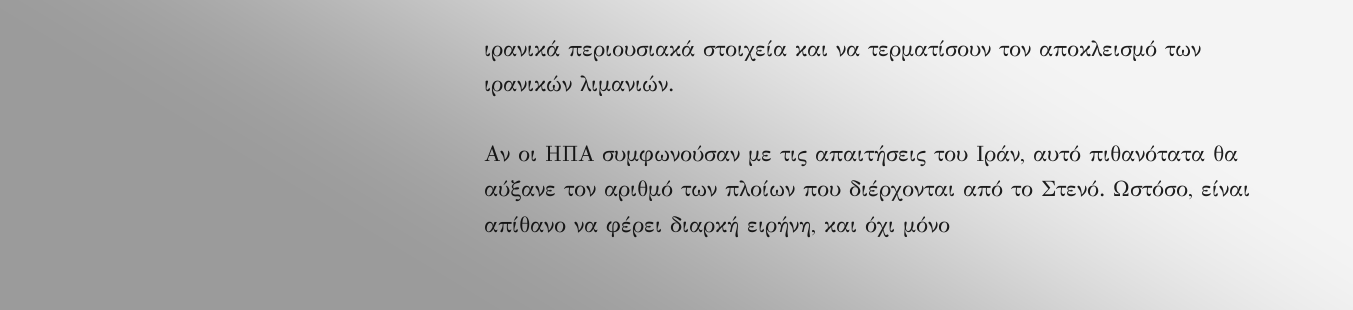ιρανικά περιουσιακά στοιχεία και να τερματίσουν τον αποκλεισμό των ιρανικών λιμανιών.

Αν οι ΗΠΑ συμφωνούσαν με τις απαιτήσεις του Ιράν, αυτό πιθανότατα θα αύξανε τον αριθμό των πλοίων που διέρχονται από το Στενό. Ωστόσο, είναι απίθανο να φέρει διαρκή ειρήνη, και όχι μόνο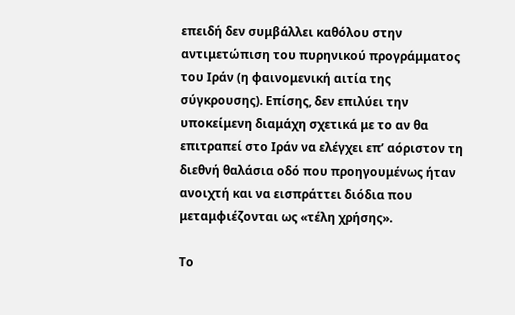επειδή δεν συμβάλλει καθόλου στην αντιμετώπιση του πυρηνικού προγράμματος του Ιράν (η φαινομενική αιτία της σύγκρουσης). Επίσης, δεν επιλύει την υποκείμενη διαμάχη σχετικά με το αν θα επιτραπεί στο Ιράν να ελέγχει επ’ αόριστον τη διεθνή θαλάσια οδό που προηγουμένως ήταν ανοιχτή και να εισπράττει διόδια που μεταμφιέζονται ως «τέλη χρήσης».

Το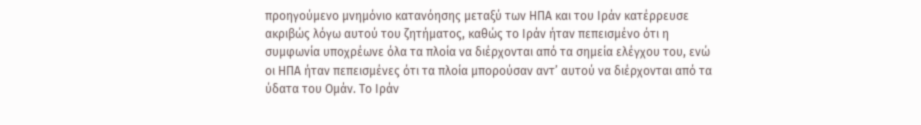προηγούμενο μνημόνιο κατανόησης μεταξύ των ΗΠΑ και του Ιράν κατέρρευσε ακριβώς λόγω αυτού του ζητήματος, καθώς το Ιράν ήταν πεπεισμένο ότι η συμφωνία υποχρέωνε όλα τα πλοία να διέρχονται από τα σημεία ελέγχου του, ενώ οι ΗΠΑ ήταν πεπεισμένες ότι τα πλοία μπορούσαν αντ’ αυτού να διέρχονται από τα ύδατα του Ομάν. Το Ιράν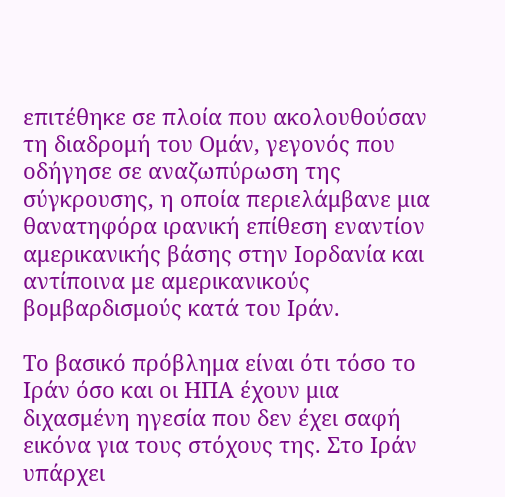επιτέθηκε σε πλοία που ακολουθούσαν τη διαδρομή του Ομάν, γεγονός που οδήγησε σε αναζωπύρωση της σύγκρουσης, η οποία περιελάμβανε μια θανατηφόρα ιρανική επίθεση εναντίον αμερικανικής βάσης στην Ιορδανία και αντίποινα με αμερικανικούς βομβαρδισμούς κατά του Ιράν.

Το βασικό πρόβλημα είναι ότι τόσο το Ιράν όσο και οι ΗΠΑ έχουν μια διχασμένη ηγεσία που δεν έχει σαφή εικόνα για τους στόχους της. Στο Ιράν υπάρχει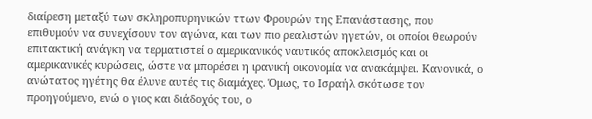διαίρεση μεταξύ των σκληροπυρηνικών ττων Φρουρών της Επανάστασης, που επιθυμούν να συνεχίσουν τον αγώνα, και των πιο ρεαλιστών ηγετών, οι οποίοι θεωρούν επιτακτική ανάγκη να τερματιστεί ο αμερικανικός ναυτικός αποκλεισμός και οι αμερικανικές κυρώσεις, ώστε να μπορέσει η ιρανική οικονομία να ανακάμψει. Κανονικά, ο ανώτατος ηγέτης θα έλυνε αυτές τις διαμάχες. Όμως, το Ισραήλ σκότωσε τον προηγούμενο, ενώ ο γιος και διάδοχός του, ο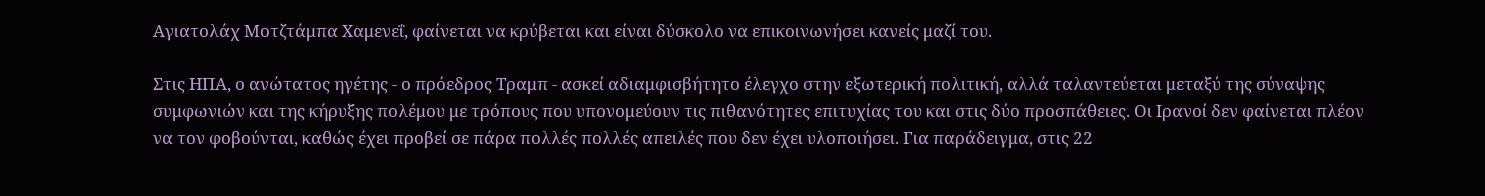Αγιατολάχ Μοτζτάμπα Χαμενεΐ, φαίνεται να κρύβεται και είναι δύσκολο να επικοινωνήσει κανείς μαζί του.

Στις ΗΠΑ, ο ανώτατος ηγέτης - ο πρόεδρος Τραμπ - ασκεί αδιαμφισβήτητο έλεγχο στην εξωτερική πολιτική, αλλά ταλαντεύεται μεταξύ της σύναψης συμφωνιών και της κήρυξης πολέμου με τρόπους που υπονομεύουν τις πιθανότητες επιτυχίας του και στις δύο προσπάθειες. Οι Ιρανοί δεν φαίνεται πλέον να τον φοβούνται, καθώς έχει προβεί σε πάρα πολλές πολλές απειλές που δεν έχει υλοποιήσει. Για παράδειγμα, στις 22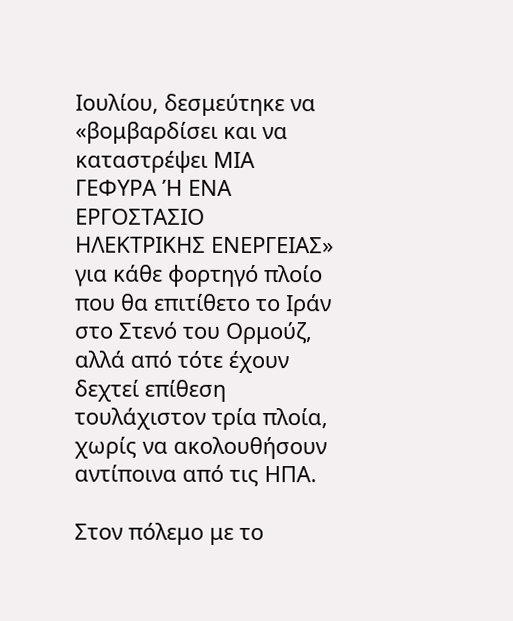Ιουλίου, δεσμεύτηκε να «βομβαρδίσει και να καταστρέψει ΜΙΑ ΓΕΦΥΡΑ Ή ΕΝΑ ΕΡΓΟΣΤΑΣΙΟ ΗΛΕΚΤΡΙΚΗΣ ΕΝΕΡΓΕΙΑΣ» για κάθε φορτηγό πλοίο που θα επιτίθετο το Ιράν στο Στενό του Ορμούζ, αλλά από τότε έχουν δεχτεί επίθεση τουλάχιστον τρία πλοία, χωρίς να ακολουθήσουν αντίποινα από τις ΗΠΑ.

Στον πόλεμο με το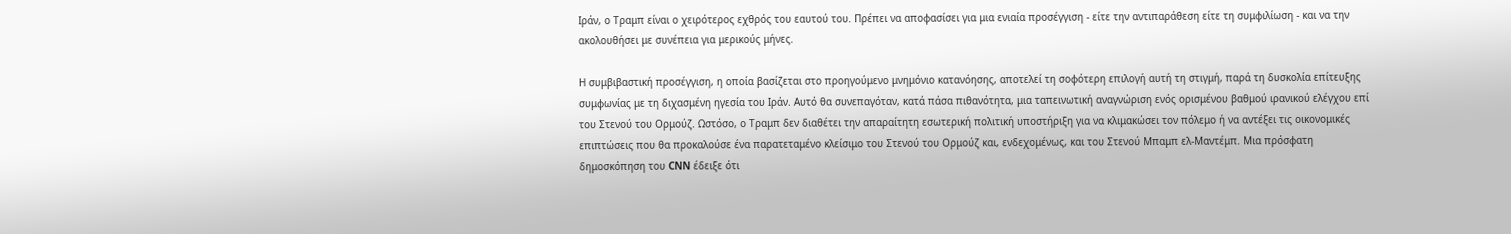Ιράν, ο Τραμπ είναι ο χειρότερος εχθρός του εαυτού του. Πρέπει να αποφασίσει για μια ενιαία προσέγγιση - είτε την αντιπαράθεση είτε τη συμφιλίωση - και να την ακολουθήσει με συνέπεια για μερικούς μήνες.

Η συμβιβαστική προσέγγιση, η οποία βασίζεται στο προηγούμενο μνημόνιο κατανόησης, αποτελεί τη σοφότερη επιλογή αυτή τη στιγμή, παρά τη δυσκολία επίτευξης συμφωνίας με τη διχασμένη ηγεσία του Ιράν. Αυτό θα συνεπαγόταν, κατά πάσα πιθανότητα, μια ταπεινωτική αναγνώριση ενός ορισμένου βαθμού ιρανικού ελέγχου επί του Στενού του Ορμούζ. Ωστόσο, ο Τραμπ δεν διαθέτει την απαραίτητη εσωτερική πολιτική υποστήριξη για να κλιμακώσει τον πόλεμο ή να αντέξει τις οικονομικές επιπτώσεις που θα προκαλούσε ένα παρατεταμένο κλείσιμο του Στενού του Ορμούζ και, ενδεχομένως, και του Στενού Μπαμπ ελ-Μαντέμπ. Μια πρόσφατη δημοσκόπηση του CNN έδειξε ότι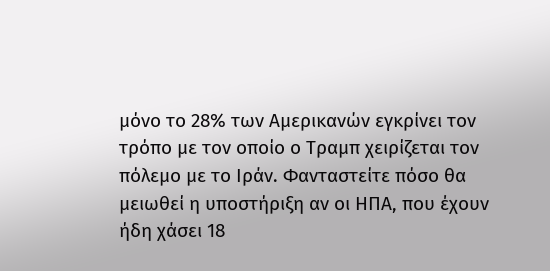μόνο το 28% των Αμερικανών εγκρίνει τον τρόπο με τον οποίο ο Τραμπ χειρίζεται τον πόλεμο με το Ιράν. Φανταστείτε πόσο θα μειωθεί η υποστήριξη αν οι ΗΠΑ, που έχουν ήδη χάσει 18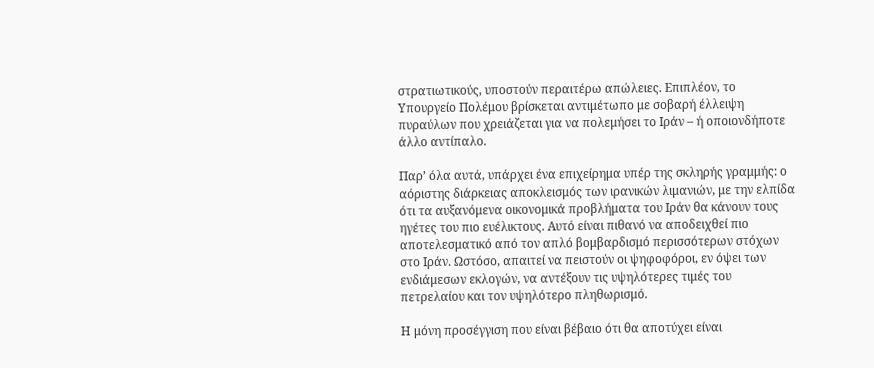στρατιωτικούς, υποστούν περαιτέρω απώλειες. Επιπλέον, το Υπουργείο Πολέμου βρίσκεται αντιμέτωπο με σοβαρή έλλειψη πυραύλων που χρειάζεται για να πολεμήσει το Ιράν – ή οποιονδήποτε άλλο αντίπαλο.

Παρ’ όλα αυτά, υπάρχει ένα επιχείρημα υπέρ της σκληρής γραμμής: ο αόριστης διάρκειας αποκλεισμός των ιρανικών λιμανιών, με την ελπίδα ότι τα αυξανόμενα οικονομικά προβλήματα του Ιράν θα κάνουν τους ηγέτες του πιο ευέλικτους. Αυτό είναι πιθανό να αποδειχθεί πιο αποτελεσματικό από τον απλό βομβαρδισμό περισσότερων στόχων στο Ιράν. Ωστόσο, απαιτεί να πειστούν οι ψηφοφόροι, εν όψει των ενδιάμεσων εκλογών, να αντέξουν τις υψηλότερες τιμές του πετρελαίου και τον υψηλότερο πληθωρισμό.

Η μόνη προσέγγιση που είναι βέβαιο ότι θα αποτύχει είναι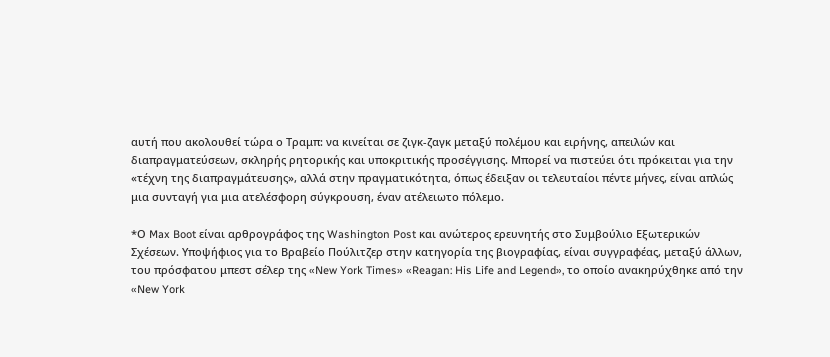αυτή που ακολουθεί τώρα ο Τραμπ: να κινείται σε ζιγκ-ζαγκ μεταξύ πολέμου και ειρήνης, απειλών και διαπραγματεύσεων, σκληρής ρητορικής και υποκριτικής προσέγγισης. Μπορεί να πιστεύει ότι πρόκειται για την «τέχνη της διαπραγμάτευσης», αλλά στην πραγματικότητα, όπως έδειξαν οι τελευταίοι πέντε μήνες, είναι απλώς μια συνταγή για μια ατελέσφορη σύγκρουση, έναν ατέλειωτο πόλεμο.

*Ο Max Boot είναι αρθρογράφος της Washington Post και ανώτερος ερευνητής στο Συμβούλιο Εξωτερικών Σχέσεων. Υποψήφιος για το Βραβείο Πούλιτζερ στην κατηγορία της βιογραφίας, είναι συγγραφέας, μεταξύ άλλων, του πρόσφατου μπεστ σέλερ της «New York Times» «Reagan: His Life and Legend», το οποίο ανακηρύχθηκε από την «New York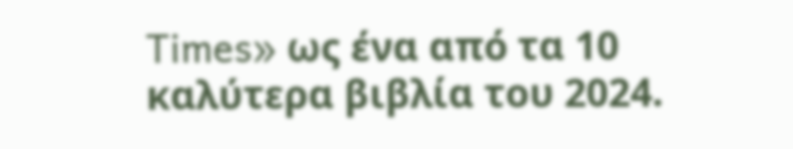Times» ως ένα από τα 10 καλύτερα βιβλία του 2024.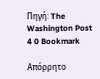Πηγή: The Washington Post
4 0 Bookmark

Απόρρητο